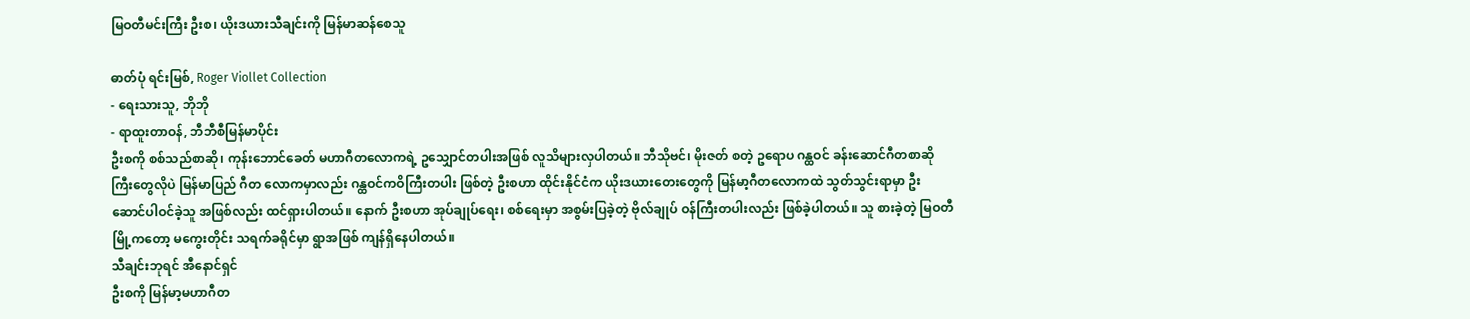မြဝတီမင်းကြီး ဦးစ၊ ယိုးဒယားသီချင်းကို မြန်မာဆန်စေသူ

ဓာတ်ပုံ ရင်းမြစ်, Roger Viollet Collection
- ရေးသားသူ, ဘိုဘို
- ရာထူးတာဝန်, ဘီဘီစီမြန်မာပိုင်း
ဦးစကို စစ်သည်စာဆို၊ ကုန်းဘောင်ခေတ် မဟာဂီတလောကရဲ့ ဥသျှောင်တပါးအဖြစ် လူသိများလှပါတယ်။ ဘီသိုဗင်၊ မိုးဇတ် စတဲ့ ဥရောပ ဂန္ထဝင် ခန်းဆောင်ဂီတစာဆိုကြီးတွေလိုပဲ မြန်မာပြည် ဂီတ လောကမှာလည်း ဂန္ထဝင်ကဝိကြီးတပါး ဖြစ်တဲ့ ဦးစဟာ ထိုင်းနိုင်ငံက ယိုးဒယားတေးတွေကို မြန်မာ့ဂီတလောကထဲ သွတ်သွင်းရာမှာ ဦးဆောင်ပါဝင်ခဲ့သူ အဖြစ်လည်း ထင်ရှားပါတယ်။ နောက် ဦးစဟာ အုပ်ချုပ်ရေး၊ စစ်ရေးမှာ အစွမ်းပြခဲ့တဲ့ ဗိုလ်ချုပ် ဝန်ကြီးတပါးလည်း ဖြစ်ခဲ့ပါတယ်။ သူ စားခဲ့တဲ့ မြဝတီမြို့ကတော့ မကွေးတိုင်း သရက်ခရိုင်မှာ ရွာအဖြစ် ကျန်ရှိနေပါတယ်။
သီချင်းဘုရင် အီနောင်ရှင်
ဦးစကို မြန်မာ့မဟာဂီတ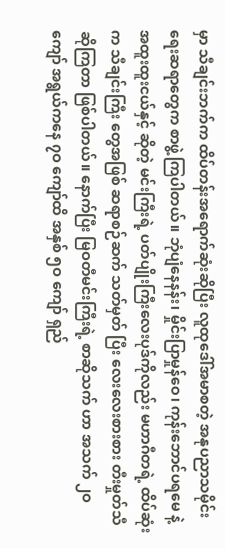မှာ သီချင်းဘက်က ထိပ်တန်းအရောက်ဆုံးဆိုပြီး လူထုဒေါ်အမာစတဲ့ အနုပညာသမိုင်းရေးဆရာတွေက စာဖွဲ့ကြပါတယ်။ ဘုံပျံနေနန်း၊ မှိုင်းပြာမှုန်ဝေ၊ ကုန်းဘောင်ပရမေ နဲ့ အထူးထူးငယ်နှင့် ဆိုတဲ့ မင်းကြီးရဲ့ ပတ်ပျိုးကြီးလေးပုဒ်ကိုလည်း မဟာဂီတရဲ့ ထိပ်ဆုံးက သီချင်းကြီး တွေအဖြစ် ဆရာစဉ်ဆက် သတ်မှတ် ပြီး လေးလေးစားစား တီးမှုတ်သီဆိုကြတာ ဖြစ်ပါတယ်။ နောက်ပြီး မြဝတီမင်းကြီးရဲ့ စာဆိုသက် ဟာ အသက် ၂ဝ ကျော် အရွယ်ကနေ ၇ဝ ကျော်ထိ အနှစ် ၅ဝ ကျော် ရှည်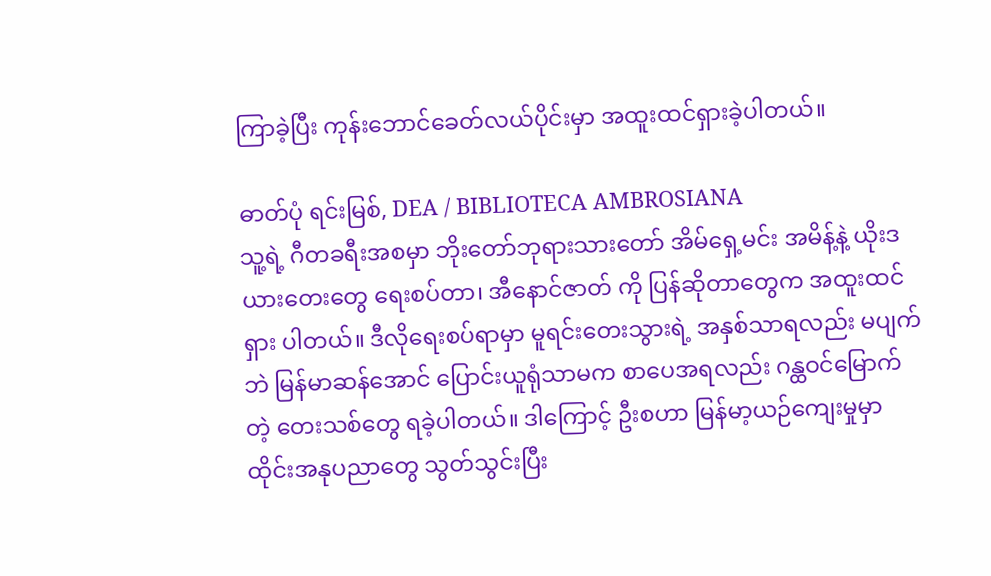ကြာခဲ့ပြီး ကုန်းဘောင်ခေတ်လယ်ပိုင်းမှာ အထူးထင်ရှားခဲ့ပါတယ်။

ဓာတ်ပုံ ရင်းမြစ်, DEA / BIBLIOTECA AMBROSIANA
သူ့ရဲ့ ဂီတခရီးအစမှာ ဘိုးတော်ဘုရားသားတော် အိမ်ရှေ့မင်း အမိန့်နဲ့ ယိုးဒယားတေးတွေ ရေးစပ်တာ၊ အီနောင်ဇာတ် ကို ပြန်ဆိုတာတွေက အထူးထင်ရှား ပါတယ်။ ဒီလိုရေးစပ်ရာမှာ မူရင်းတေးသွားရဲ့ အနှစ်သာရလည်း မပျက်ဘဲ မြန်မာဆန်အောင် ပြောင်းယူရုံသာမက စာပေအရလည်း ဂန္ထဝင်မြောက်တဲ့ တေးသစ်တွေ ရခဲ့ပါတယ်။ ဒါကြောင့် ဦးစဟာ မြန်မာ့ယဉ်ကျေးမှုမှာ ထိုင်းအနုပညာတွေ သွတ်သွင်းပြီး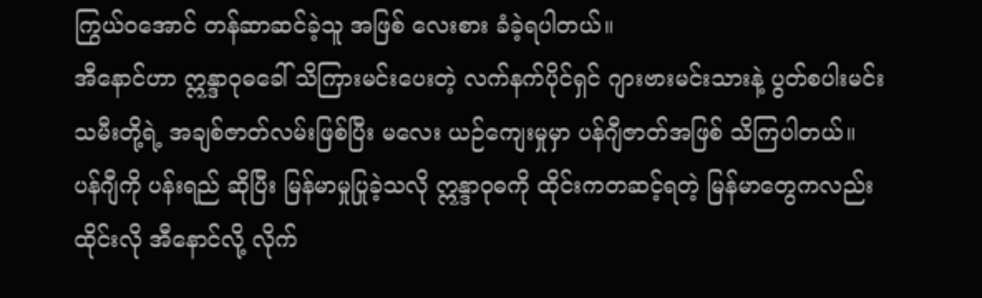ကြွယ်ဝအောင် တန်ဆာဆင်ခဲ့သူ အဖြစ် လေးစား ခံခဲ့ရပါတယ်။
အီနောင်ဟာ ဣန္ဒာဝုဓခေါ် သိကြားမင်းပေးတဲ့ လက်နက်ပိုင်ရှင် ဂျားဗားမင်းသားနဲ့ ပွတ်စပါးမင်းသမီးတို့ရဲ့ အချစ်ဇာတ်လမ်းဖြစ်ပြီး မလေး ယဉ်ကျေးမှုမှာ ပန်ဂျီဇာတ်အဖြစ် သိကြပါတယ်။ ပန်ဂျီကို ပန်းရည် ဆိုပြီး မြန်မာမှုပြုခဲ့သလို ဣန္ဒာဝုဓကို ထိုင်းကတဆင့်ရတဲ့ မြန်မာတွေကလည်း ထိုင်းလို အီနောင်လို့ လိုက်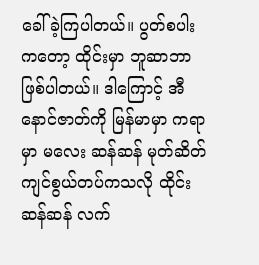ခေါ်ခဲ့ကြပါတယ်။ ပွတ်စပါးကတော့ ထိုင်းမှာ ဘူဆာဘာ ဖြစ်ပါတယ်။ ဒါကြောင့် အီနောင်ဇာတ်ကို မြန်မာမှာ ကရာမှာ မလေး ဆန်ဆန် မုတ်ဆိတ်ကျင်စွယ်တပ်ကသလို ထိုင်းဆန်ဆန် လက်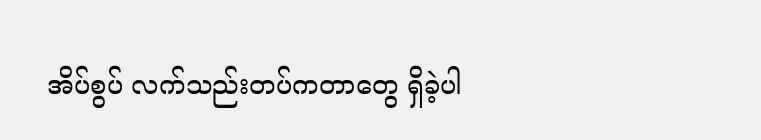အိပ်စွပ် လက်သည်းတပ်ကတာတွေ ရှိခဲ့ပါ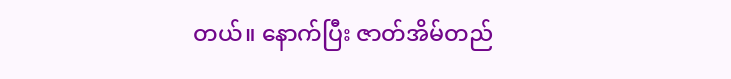တယ်။ နောက်ပြီး ဇာတ်အိမ်တည်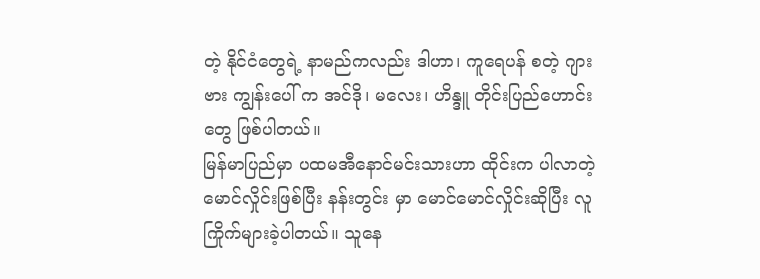တဲ့ နိုင်ငံတွေရဲ့ နာမည်ကလည်း ဒါဟာ၊ ကူရေပန် စတဲ့ ဂျားဗား ကျွန်းပေါ် က အင်ဒို၊ မလေး၊ ဟိန္ဒူ တိုင်းပြည်ဟောင်းတွေ ဖြစ်ပါတယ်။
မြန်မာပြည်မှာ ပထမအီနောင်မင်းသားဟာ ထိုင်းက ပါလာတဲ့ မောင်လှိုင်းဖြစ်ပြီး နန်းတွင်း မှာ မောင်မောင်လှိုင်းဆိုပြီး လူကြိုက်များခဲ့ပါတယ်။ သူနေ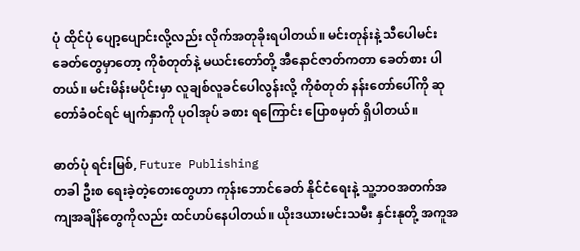ပုံ ထိုင်ပုံ ပျော့ပျောင်းလို့လည်း လိုက်အတုခိုးရပါတယ်။ မင်းတုန်းနဲ့ သီပေါမင်းခေတ်တွေမှာတော့ ကိုစံတုတ်နဲ့ မယင်းတော်တို့ အီနောင်ဇာတ်ကတာ ခေတ်စား ပါတယ်။ မင်းမိန်းမပိုင်းမှာ လူချစ်လူခင်ပေါလွန်းလို့ ကိုစံတုတ် နန်းတော်ပေါ်ကို ဆုတော်ခံဝင်ရင် မျက်နှာကို ပုဝါအုပ် ခစား ရကြောင်း ပြောစမှတ် ရှိပါတယ်။

ဓာတ်ပုံ ရင်းမြစ်, Future Publishing
တခါ ဦးစ ရေးခဲ့တဲ့တေးတွေဟာ ကုန်းဘောင်ခေတ် နိုင်ငံရေးနဲ့ သူ့ဘဝအတက်အကျအချိန်တွေကိုလည်း ထင်ဟပ်နေပါတယ်။ ယိုးဒယားမင်းသမီး နှင်းနုတို့ အကူအ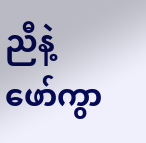ညီနဲ့ ဖော်ကွာ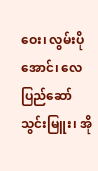ဝေး၊ လွမ်းပိုအောင်၊ လေပြည်ဆော်သွင်းမြူး၊ အို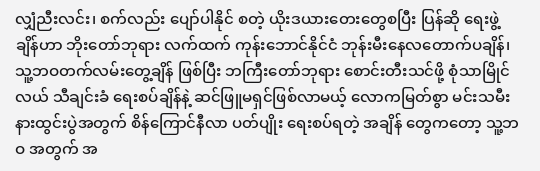လျှံညီးလင်း၊ စက်လည်း ပျော်ပါနိုင် စတဲ့ ယိုးဒယားတေးတွေစပြီး ပြန်ဆို ရေးဖွဲ့ချိန်ဟာ ဘိုးတော်ဘုရား လက်ထက် ကုန်းဘောင်နိုင်ငံ ဘုန်းမီးနေလတောက်ပချိန်၊ သူ့ဘဝတက်လမ်းတွေ့ချိန် ဖြစ်ပြီး ဘကြီးတော်ဘုရား စောင်းတီးသင်ဖို့ စုံသာမြိုင်လယ် သီချင်းခံ ရေးစပ်ချိန်နဲ့ ဆင်ဖြူမရှင်ဖြစ်လာမယ့် လောကမြတ်စွာ မင်းသမီးနားထွင်းပွဲအတွက် စိန်ကြောင်နီလာ ပတ်ပျိုး ရေးစပ်ရတဲ့ အချိန် တွေကတော့ သူ့ဘဝ အတွက် အ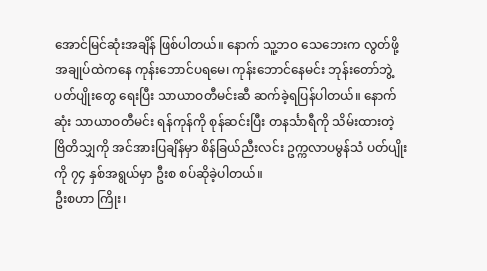အောင်မြင်ဆုံးအချိန် ဖြစ်ပါတယ်။ နောက် သူ့ဘဝ သေဘေးက လွတ်ဖို့ အချုပ်ထဲကနေ ကုန်းဘောင်ပရမေ၊ ကုန်းဘောင်နေမင်း ဘုန်းတော်ဘွဲ့ ပတ်ပျိုးတွေ ရေးပြီး သာယာဝတီမင်းဆီ ဆက်ခဲ့ရပြန်ပါတယ်။ နောက်ဆုံး သာယာဝတီမင်း ရန်ကုန်ကို စုန်ဆင်းပြီး တနင်္သာရီကို သိမ်းထားတဲ့ ဗြိတိသျှကို အင်အားပြချိန်မှာ စိန်ခြယ်ညီးလင်း ဥက္ကလာပမွန်သံ ပတ်ပျိုးကို ၇၄ နှစ်အရွယ်မှာ ဦးစ စပ်ဆိုခဲ့ပါတယ်။
ဦးစဟာ ကြိုး၊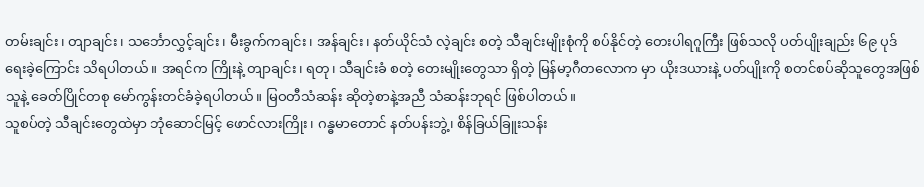တမ်းချင်း၊ တျာချင်း၊ သင်္ဘောလွှင့်ချင်း၊ မီးခွက်ကချင်း၊ အန်ချင်း၊ နတ်ယိုင်သံ လဲ့ချင်း စတဲ့ သီချင်းမျိုးစုံကို စပ်နိုင်တဲ့ တေးပါရဂူကြီး ဖြစ်သလို ပတ်ပျိုးချည်း ၆၉ ပုဒ် ရေးခဲ့ကြောင်း သိရပါတယ်။ အရင်က ကြိုးနဲ့ တျာချင်း၊ ရတု၊ သီချင်းခံ စတဲ့ တေးမျိုးတွေသာ ရှိတဲ့ မြန်မာ့ဂီတလောက မှာ ယိုးဒယားနဲ့ ပတ်ပျိုးကို စတင်စပ်ဆိုသူတွေအဖြစ် သူနဲ့ ခေတ်ပြိုင်တစု မော်ကွန်းတင်ခံခဲ့ရပါတယ်။ မြဝတီသံဆန်း ဆိုတဲ့စာနဲ့အညီ သံဆန်းဘုရင် ဖြစ်ပါတယ်။
သူစပ်တဲ့ သီချင်းတွေထဲမှာ ဘုံဆောင်မြင့် ဖောင်လားကြိုး၊ ဂန္ဓမာတောင် နတ်ပန်းဘွဲ့၊ စိန်ခြယ်ခြူးသန်း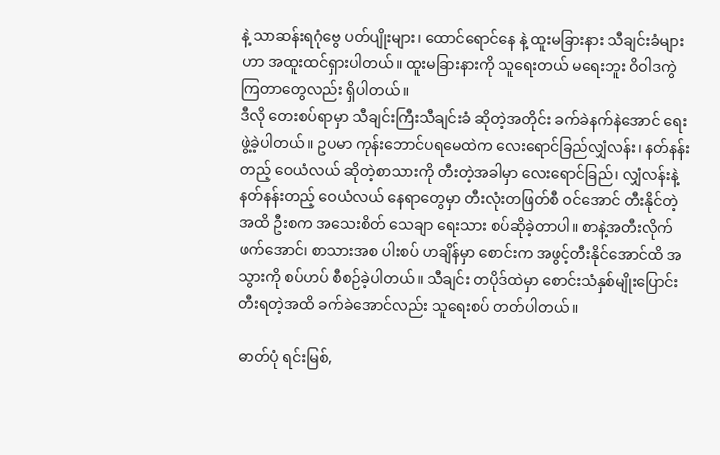နဲ့ သာဆန်းရဂုံဗွေ ပတ်ပျိုးများ၊ ထောင်ရောင်နေ နဲ့ ထူးမခြားနား သီချင်းခံများဟာ အထူးထင်ရှားပါတယ်။ ထူးမခြားနားကို သူရေးတယ် မရေးဘူး ဝိဝါဒကွဲကြတာတွေလည်း ရှိပါတယ်။
ဒီလို တေးစပ်ရာမှာ သီချင်းကြီးသီချင်းခံ ဆိုတဲ့အတိုင်း ခက်ခဲနက်နဲအောင် ရေးဖွဲ့ခဲ့ပါတယ်။ ဥပမာ ကုန်းဘောင်ပရမေထဲက လေးရောင်ခြည်လျှံလန်း၊ နတ်နန်းတည့် ဝေယံလယ် ဆိုတဲ့စာသားကို တီးတဲ့အခါမှာ လေးရောင်ခြည်၊ လျှံလန်းနဲ့ နတ်နန်းတည့် ဝေယံလယ် နေရာတွေမှာ တီးလုံးတဖြတ်စီ ဝင်အောင် တီးနိုင်တဲ့အထိ ဦးစက အသေးစိတ် သေချာ ရေးသား စပ်ဆိုခဲ့တာပါ။ စာနဲ့အတီးလိုက်ဖက်အောင်၊ စာသားအစ ပါးစပ် ဟချိန်မှာ စောင်းက အဖွင့်တီးနိုင်အောင်ထိ အသွားကို စပ်ဟပ် စီစဉ်ခဲ့ပါတယ်။ သီချင်း တပိုဒ်ထဲမှာ စောင်းသံနှစ်မျိုးပြောင်းတီးရတဲ့အထိ ခက်ခဲအောင်လည်း သူရေးစပ် တတ်ပါတယ်။

ဓာတ်ပုံ ရင်းမြစ်,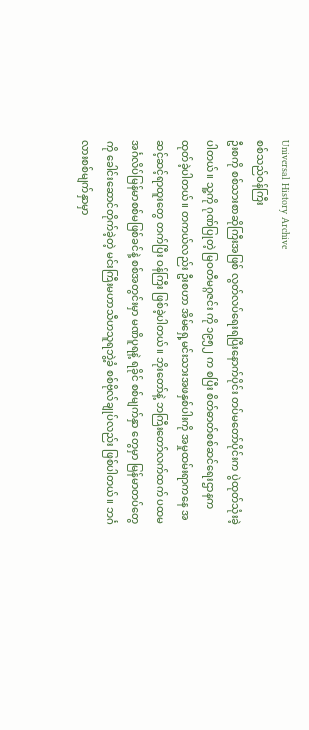Universal History Archive
စစ်သည်ဝန်ကြီး
ဦးစကို စစ်သားစာဆိုကြီးအဖြစ် လွတ်လပ်ရေးရပြီးနောက်ပိုင်း တပ်မတော်ပိုင်းက ပွဲထုတ်သုံးခဲ့ပါတယ်။ သူ့ကို ဂုဏ်ပြုတဲ့ မြဝတီမဂ္ဂဇင်း ကို ၁၉၅၂ က စပြီး စိတ်ဓာတ်စစ်ဆင်ရေးဌာနက ထုတ်ခဲ့ပါတယ်။ တကယ်လည်း ဦးစဟာ အိမ်ရှေ့မင်းသားအဖနှစ်ပါးကို အမှုထမ်းရာကနေ အဆင့်ဆင့်ရာထူးတွေ တက်ပြီး ဝန်ကြီး ဖြစ်ခဲ့ပါတယ်။ ဘိုးတော်နဲ့ ဘကြီးတော်လက်ထက် ပထမအင်္ဂလိပ်မြန်မာစစ်မဖြစ်ခင်နဲ့ စစ်အတွင်းမှာ မဏိပူရနဲ့ ရခိုင် စစ်မျက်နှာ တွေမှာ မြန်မာတပ်တွေကို ခေါင်းဆောင်တိုက်ခဲ့တဲ့ မင်းကြီးမဟာသီဟသူရဘွဲ့ခံ စစ်ဗိုလ်ချုပ်လည်း ဖြစ်ပါတယ်။ ဘင်္ဂလားစစ်မျက်နှာမှာ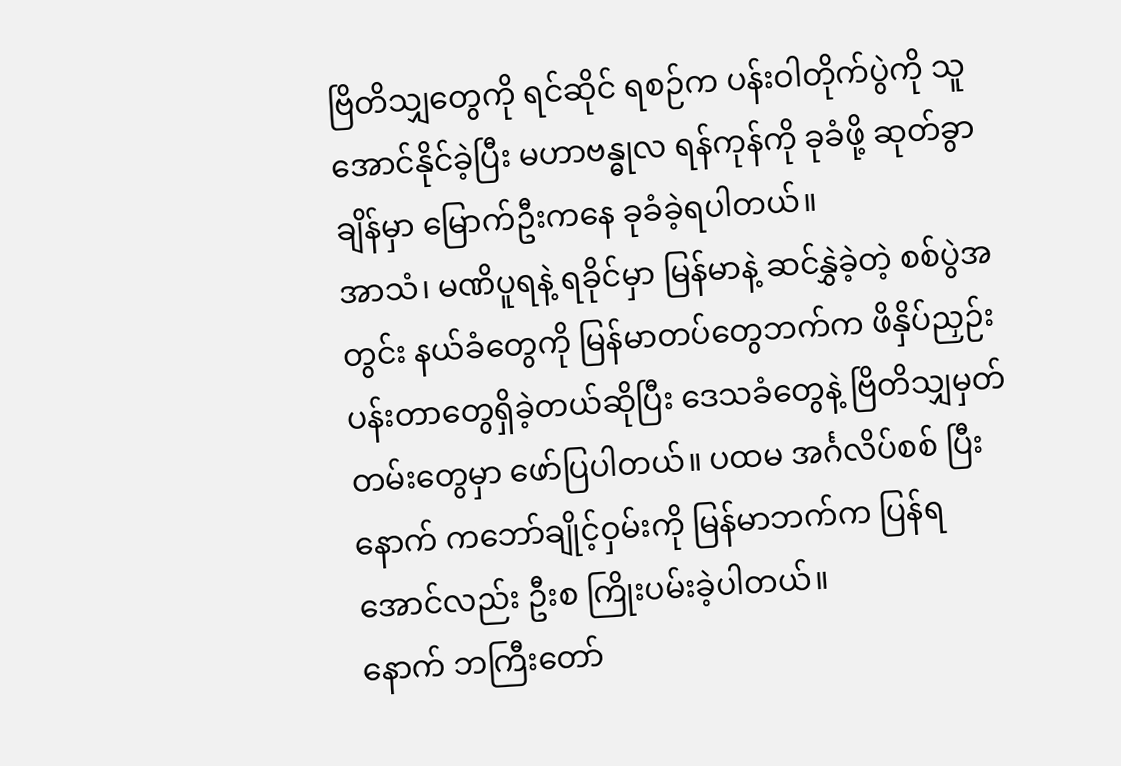ဗြိတိသျှတွေကို ရင်ဆိုင် ရစဉ်က ပန်းဝါတိုက်ပွဲကို သူ အောင်နိုင်ခဲ့ပြီး မဟာဗန္ဓုလ ရန်ကုန်ကို ခုခံဖို့ ဆုတ်ခွာချိန်မှာ မြောက်ဦးကနေ ခုခံခဲ့ရပါတယ်။
အာသံ၊ မဏိပူရနဲ့ ရခိုင်မှာ မြန်မာနဲ့ ဆင်နွှဲခဲ့တဲ့ စစ်ပွဲအတွင်း နယ်ခံတွေကို မြန်မာတပ်တွေဘက်က ဖိနှိပ်ညှဉ်းပန်းတာတွေရှိခဲ့တယ်ဆိုပြီး ဒေသခံတွေနဲ့ ဗြိတိသျှမှတ်တမ်းတွေမှာ ဖော်ပြပါတယ်။ ပထမ အင်္ဂလိပ်စစ် ပြီးနောက် ကဘော်ချိုင့်ဝှမ်းကို မြန်မာဘက်က ပြန်ရအောင်လည်း ဦးစ ကြိုးပမ်းခဲ့ပါတယ်။
နောက် ဘကြီးတော်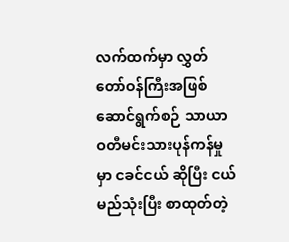လက်ထက်မှာ လွှတ်တော်ဝန်ကြီးအဖြစ် ဆောင်ရွက်စဉ် သာယာဝတီမင်းသားပုန်ကန်မှုမှာ ငခင်ငယ် ဆိုပြီး ငယ်မည်သုံးပြီး စာထုတ်တဲ့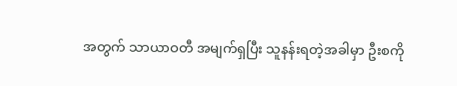အတွက် သာယာဝတီ အမျက်ရှပြီး သူနန်းရတဲ့အခါမှာ ဦးစကို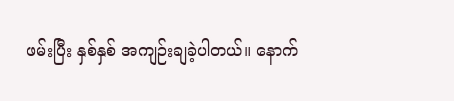ဖမ်းပြီး နှစ်နှစ် အကျဉ်းချခဲ့ပါတယ်။ နောက်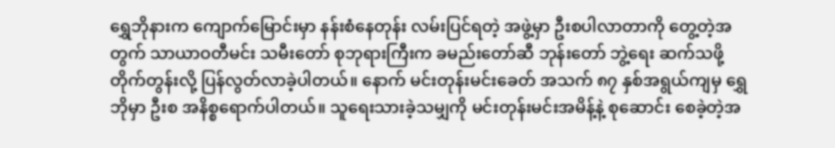ရွှေဘိုနားက ကျောက်မြောင်းမှာ နန်းစံနေတုန်း လမ်းပြင်ရတဲ့ အဖွဲ့မှာ ဦးစပါလာတာကို တွေ့တဲ့အတွက် သာယာဝတီမင်း သမီးတော် စုဘုရားကြီးက ခမည်းတော်ဆီ ဘုန်းတော် ဘွဲ့ရေး ဆက်သဖို့ တိုက်တွန်းလို့ ပြန်လွတ်လာခဲ့ပါတယ်။ နောက် မင်းတုန်းမင်းခေတ် အသက် ၈၇ နှစ်အရွယ်ကျမှ ရွှေဘိုမှာ ဦးစ အနိစ္စရောက်ပါတယ်။ သူရေးသားခဲ့သမျှကို မင်းတုန်းမင်းအမိန့်နဲ့ စုဆောင်း စေခဲ့တဲ့အ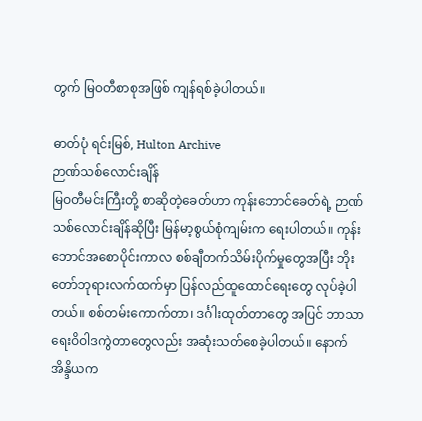တွက် မြဝတီစာစုအဖြစ် ကျန်ရစ်ခဲ့ပါတယ်။

ဓာတ်ပုံ ရင်းမြစ်, Hulton Archive
ဉာဏ်သစ်လောင်းချိန်
မြဝတီမင်းကြီးတို့ စာဆိုတဲ့ခေတ်ဟာ ကုန်းဘောင်ခေတ်ရဲ့ ဉာဏ်သစ်လောင်းချိန်ဆိုပြီး မြန်မာ့စွယ်စုံကျမ်းက ရေးပါတယ်။ ကုန်းဘောင်အစောပိုင်းကာလ စစ်ချီတက်သိမ်းပိုက်မှုတွေအပြီး ဘိုးတော်ဘုရားလက်ထက်မှာ ပြန်လည်ထူထောင်ရေးတွေ လုပ်ခဲ့ပါတယ်။ စစ်တမ်းကောက်တာ၊ ဒင်္ဂါးထုတ်တာတွေ အပြင် ဘာသာရေးဝိဝါဒကွဲတာတွေလည်း အဆုံးသတ်စေခဲ့ပါတယ်။ နောက် အိန္ဒိယက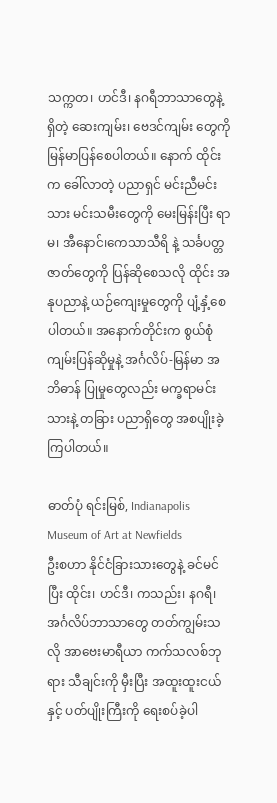သက္ကတ၊ ဟင်ဒီ၊ နဂရီဘာသာတွေနဲ့ ရှိတဲ့ ဆေးကျမ်း၊ ဗေဒင်ကျမ်း တွေကို မြန်မာပြန်စေပါတယ်။ နောက် ထိုင်းက ခေါ်လာတဲ့ ပညာရှင် မင်းညီမင်းသား မင်းသမီးတွေကို မေးမြန်းပြီး ရာမ၊ အီနောင်၊ကေသာသီရိ နဲ့ သင်္ခပတ္တ ဇာတ်တွေကို ပြန်ဆိုစေသလို ထိုင်း အနုပညာနဲ့ ယဉ်ကျေးမှုတွေကို ပျံ့နှံ့စေပါတယ်။ အနောက်တိုင်းက စွယ်စုံကျမ်းပြန်ဆိုမှုနဲ့ အင်္ဂလိပ်-မြန်မာ အဘိဓာန် ပြုမှုတွေလည်း မက္ခရာမင်းသားနဲ့ တခြား ပညာရှိတွေ အစပျိုးခဲ့ကြပါတယ်။

ဓာတ်ပုံ ရင်းမြစ်, Indianapolis Museum of Art at Newfields
ဦးစဟာ နိုင်ငံခြားသားတွေနဲ့ ခင်မင်ပြီး ထိုင်း၊ ဟင်ဒီ၊ ကသည်း၊ နဂရီ၊ အင်္ဂလိပ်ဘာသာတွေ တတ်ကျွမ်းသလို အာဗေးမာရီယာ ကက်သလစ်ဘုရား သီချင်းကို မှီးပြီး အထူးထူးငယ်နှင့် ပတ်ပျိုးကြီးကို ရေးစပ်ခဲ့ပါ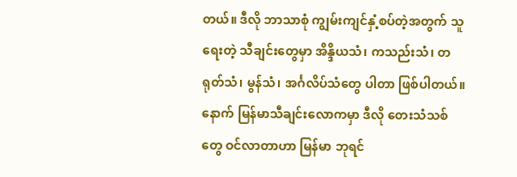တယ်။ ဒီလို ဘာသာစုံ ကျွမ်းကျင်နှံ့စပ်တဲ့အတွက် သူရေးတဲ့ သီချင်းတွေမှာ အိန္ဒိယသံ၊ ကသည်းသံ၊ တရုတ်သံ၊ မွန်သံ၊ အင်္ဂလိပ်သံတွေ ပါတာ ဖြစ်ပါတယ်။ နောက် မြန်မာသီချင်းလောကမှာ ဒီလို တေးသံသစ်တွေ ဝင်လာတာဟာ မြန်မာ ဘုရင်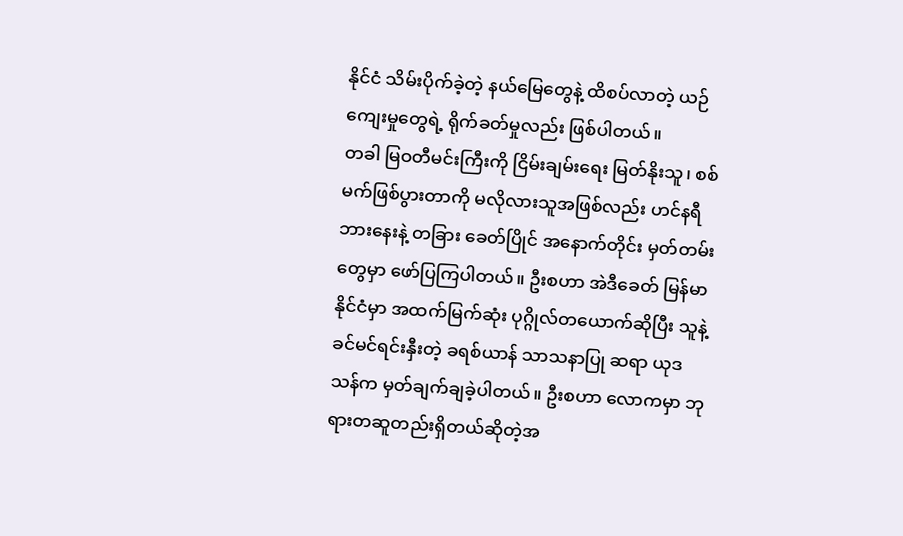နိုင်ငံ သိမ်းပိုက်ခဲ့တဲ့ နယ်မြေတွေနဲ့ ထိစပ်လာတဲ့ ယဉ်ကျေးမှုတွေရဲ့ ရိုက်ခတ်မှုလည်း ဖြစ်ပါတယ်။
တခါ မြဝတီမင်းကြီးကို ငြိမ်းချမ်းရေး မြတ်နိုးသူ၊ စစ်မက်ဖြစ်ပွားတာကို မလိုလားသူအဖြစ်လည်း ဟင်နရီဘားနေးနဲ့ တခြား ခေတ်ပြိုင် အနောက်တိုင်း မှတ်တမ်းတွေမှာ ဖော်ပြကြပါတယ်။ ဦးစဟာ အဲဒီခေတ် မြန်မာနိုင်ငံမှာ အထက်မြက်ဆုံး ပုဂ္ဂိုလ်တယောက်ဆိုပြီး သူနဲ့ ခင်မင်ရင်းနှီးတဲ့ ခရစ်ယာန် သာသနာပြု ဆရာ ယုဒသန်က မှတ်ချက်ချခဲ့ပါတယ်။ ဦးစဟာ လောကမှာ ဘုရားတဆူတည်းရှိတယ်ဆိုတဲ့အ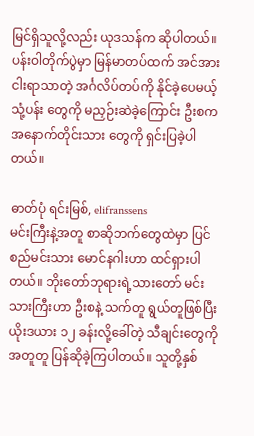မြင်ရှိသူလို့လည်း ယုဒသန်က ဆိုပါတယ်။
ပန်းဝါတိုက်ပွဲမှာ မြန်မာတပ်ထက် အင်အားငါးရာသာတဲ့ အင်္ဂလိပ်တပ်ကို နိုင်ခဲ့ပေမယ့် သုံ့ပန်း တွေကို မညှဉ်းဆဲခဲ့ကြောင်း ဦးစက အနောက်တိုင်းသား တွေကို ရှင်းပြခဲ့ပါတယ်။

ဓာတ်ပုံ ရင်းမြစ်, elifranssens
မင်းကြီးနဲ့အတူ စာဆိုဘက်တွေထဲမှာ ပြင်စည်မင်းသား မောင်နဂါးဟာ ထင်ရှားပါတယ်။ ဘိုးတော်ဘုရားရဲ့သားတော် မင်းသားကြီးဟာ ဦးစနဲ့ သက်တူ ရွယ်တူဖြစ်ပြီး ယိုးဒယား ၁၂ ခန်းလို့ခေါ်တဲ့ သီချင်းတွေကို အတူတူ ပြန်ဆိုခဲ့ကြပါတယ်။ သူတို့နှစ်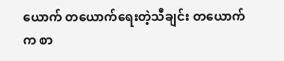ယောက် တယောက်ရေးတဲ့သီချင်း တယောက်က စာ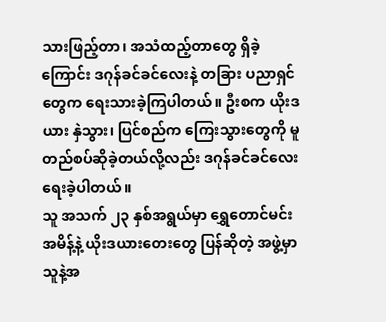သားဖြည့်တာ၊ အသံထည့်တာတွေ ရှိခဲ့ကြောင်း ဒဂုန်ခင်ခင်လေးနဲ့ တခြား ပညာရှင်တွေက ရေးသားခဲ့ကြပါတယ်။ ဦးစက ယိုးဒယား နှဲသွား၊ ပြင်စည်က ကြေးသွားတွေကို မူတည်စပ်ဆိုခဲ့တယ်လို့လည်း ဒဂုန်ခင်ခင်လေး ရေးခဲ့ပါတယ်။
သူ အသက် ၂၃ နှစ်အရွယ်မှာ ရွှေတောင်မင်း အမိန့်နဲ့ ယိုးဒယားတေးတွေ ပြန်ဆိုတဲ့ အဖွဲ့မှာ သူနဲ့အ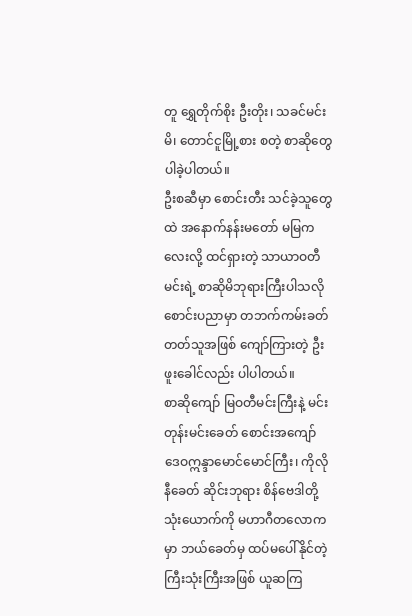တူ ရွှေတိုက်စိုး ဦးတိုး၊ သခင်မင်းမိ၊ တောင်ငူမြို့စား စတဲ့ စာဆိုတွေ ပါခဲ့ပါတယ်။
ဦးစဆီမှာ စောင်းတီး သင်ခဲ့သူတွေထဲ အနောက်နန်းမတော် မမြကလေးလို့ ထင်ရှားတဲ့ သာယာဝတီမင်းရဲ့ စာဆိုမိဘုရားကြီးပါသလို စောင်းပညာမှာ တဘက်ကမ်းခတ်တတ်သူအဖြစ် ကျော်ကြားတဲ့ ဦးဖူးခေါင်လည်း ပါပါတယ်။
စာဆိုကျော် မြဝတီမင်းကြီးနဲ့ မင်းတုန်းမင်းခေတ် စောင်းအကျော် ဒေဝဣန္ဒာမောင်မောင်ကြီး၊ ကိုလိုနီခေတ် ဆိုင်းဘုရား စိန်ဗေဒါတို့ သုံးယောက်ကို မဟာဂီတလောကမှာ ဘယ်ခေတ်မှ ထပ်မပေါ်နိုင်တဲ့ ကြီးသုံးကြီးအဖြစ် ယူဆကြ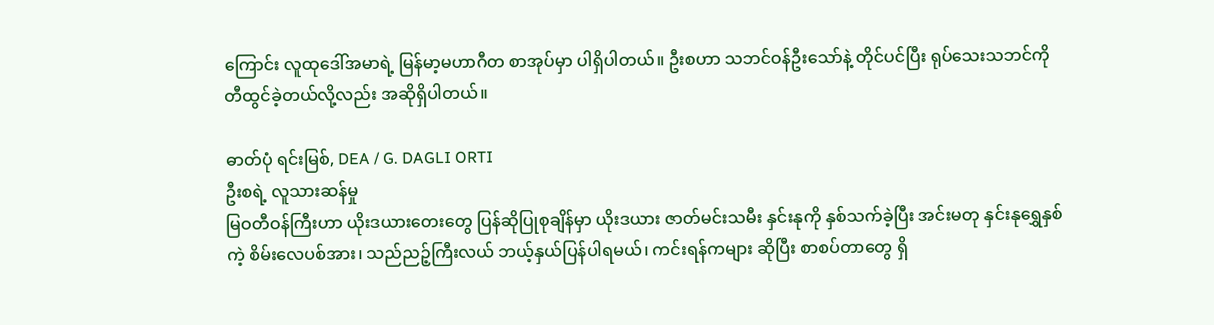ကြောင်း လူထုဒေါ်အမာရဲ့ မြန်မာ့မဟာဂီတ စာအုပ်မှာ ပါရှိပါတယ်။ ဦးစဟာ သဘင်ဝန်ဦးသော်နဲ့ တိုင်ပင်ပြီး ရုပ်သေးသဘင်ကို တီထွင်ခဲ့တယ်လို့လည်း အဆိုရှိပါတယ်။

ဓာတ်ပုံ ရင်းမြစ်, DEA / G. DAGLI ORTI
ဦးစရဲ့ လူသားဆန်မှု
မြဝတီဝန်ကြီးဟာ ယိုးဒယားတေးတွေ ပြန်ဆိုပြုစုချိန်မှာ ယိုးဒယား ဇာတ်မင်းသမီး နှင်းနုကို နှစ်သက်ခဲ့ပြီး အင်းမတု နှင်းနုရွှေနှစ်ကဲ့ စိမ်းလေပစ်အား၊ သည်ညဉ့်ကြီးလယ် ဘယ့်နှယ်ပြန်ပါရမယ်၊ ကင်းရန်ကများ ဆိုပြီး စာစပ်တာတွေ ရှိ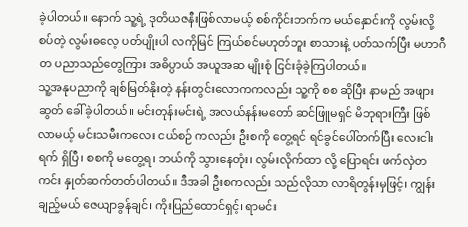ခဲ့ပါတယ်။ နောက် သူ့ရဲ့ ဒုတိယဇနီးဖြစ်လာမယ့် စစ်ကိုင်းဘက်က မယ်နှောင်းကို လွမ်းလို့ စပ်တဲ့ လွမ်းဓလေ့ ပတ်ပျိုးပါ လကိုမြင် ကြယ်စင်မဟုတ်ဘူး စာသားနဲ့ ပတ်သက်ပြီး မဟာဂီတ ပညာသည်တွေကြား အဓိပ္ပာယ် အယူအဆ မျိုးစုံ ငြင်းခုံခဲ့ကြပါတယ်။
သူ့အနုပညာကို ချစ်မြတ်နိုးတဲ့ နန်းတွင်းလောကကလည်း သူ့ကို စစ ဆိုပြီး နာမည် အဖျားဆွတ် ခေါ်ခဲ့ပါတယ်။ မင်းတုန်းမင်းရဲ့ အလယ်နန်းမတော် ဆင်ဖြူမရှင် မိဘုရားကြီး ဖြစ်လာမယ့် မင်းသမီးကလေး ငယ်စဉ် ကလည်း ဦးစကို တွေ့ရင် ရင်ခွင်ပေါ်တက်ပြီး လေးငါးရက် ရှိပြီ၊ စစကို မတွေ့ရ၊ ဘယ်ကို သွားနေတုံး၊ လွမ်းလိုက်ထာ လို့ ပြောရင်း ဖက်လှဲတကင်း နှုတ်ဆက်တတ်ပါတယ်။ ဒီအခါ ဦးစကလည်း သည်လိုသာ လာရိတွန်းမှဖြင့်၊ ကျွန်းချည့်မယ် ဇေယျာခွန်ချင်၊ ကိုးပြည်ထောင်ရှင့်၊ ရာမင်း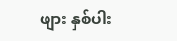ဖျား နှစ်ပါး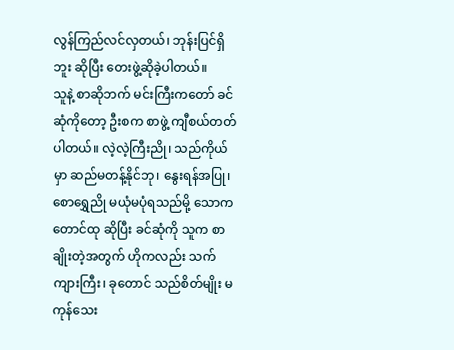လွန်ကြည်လင်လှတယ်၊ ဘုန်းပြင်ရှိဘူး ဆိုပြီး တေးဖွဲ့ဆိုခဲ့ပါတယ်။
သူနဲ့ စာဆိုဘက် မင်းကြီးကတော် ခင်ဆုံကိုတော့ ဦးစက စာဖွဲ့ ကျီစယ်တတ်ပါတယ်။ လဲ့လဲ့ကြီးညို၊ သည်ကိုယ်မှာ ဆည်မတန့်နိုင်ဘု၊ နွေးရန်အပြု၊ စောရွှေညို မယုံမပုံရသည်မို့ သောကတောင်ထု ဆိုပြီး ခင်ဆုံကို သူက စာချိုးတဲ့အတွက် ဟိုကလည်း သက်ကျားကြီး၊ ခုတောင် သည်စိတ်မျိုး မကုန်သေး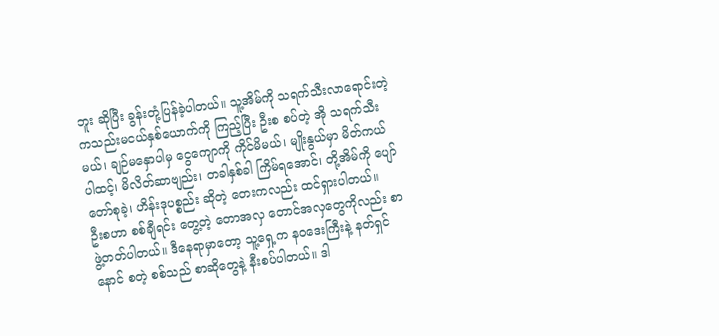ဘူး ဆိုပြီး ခွန်းတုံ့ပြန်ခဲ့ပါတယ်။ သူ့အိမ်ကို သရက်သီးလာရောင်းတဲ့ ကသည်းမငယ်နှစ်ယောက်ကို ကြည့်ပြီး ဦးစ စပ်တဲ့ အို သရက်သီးမယ်၊ ချဉ်မနှောပါမှ ငွေကျောကို ကိုင်မိမယ်၊ မျိုးနွယ်မှာ မိတ်ကယ်ပါထင့်၊ မိလိတ်ဆာဗျည်း၊ တခါနှစ်ခါ ကြိမ်ရအောင်၊ တို့အိမ်ကို ပျော်တော်စုခဲ့၊ ဟိန်းဒုပစ္စည်း ဆိုတဲ့ တေးကလည်း ထင်ရှားပါတယ်။
ဦးစဟာ စစ်ချီရင်း တွေ့တဲ့ တောအလှ တောင်အလှတွေကိုလည်း စာဖွဲ့တတ်ပါတယ်။ ဒီနေရာမှာတော့ သူ့ရှေ့က နဝဒေးကြီးနဲ့ နတ်ရှင်နောင် စတဲ့ စစ်သည် စာဆိုတွေနဲ့ နီးစပ်ပါတယ်။ ဒါ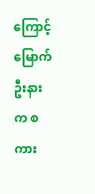ကြောင့် မြောက်ဦးနားက စကား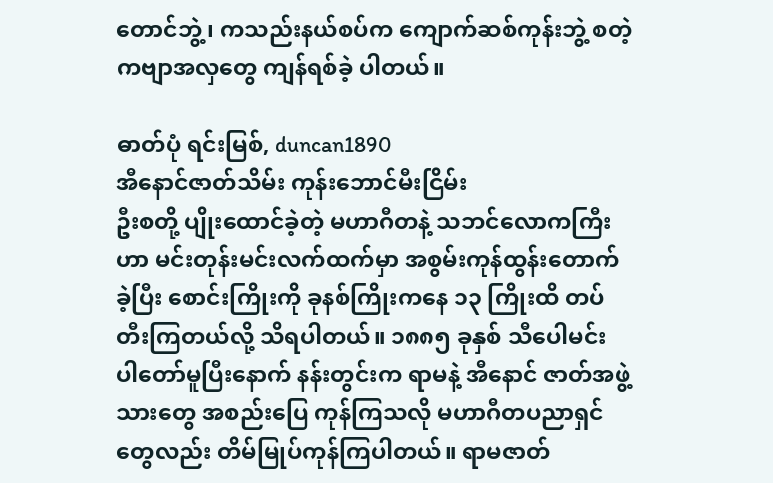တောင်ဘွဲ့၊ ကသည်းနယ်စပ်က ကျောက်ဆစ်ကုန်းဘွဲ့ စတဲ့ ကဗျာအလှတွေ ကျန်ရစ်ခဲ့ ပါတယ်။

ဓာတ်ပုံ ရင်းမြစ်, duncan1890
အီနောင်ဇာတ်သိမ်း ကုန်းဘောင်မီးငြိမ်း
ဦးစတို့ ပျိုးထောင်ခဲ့တဲ့ မဟာဂီတနဲ့ သဘင်လောကကြီးဟာ မင်းတုန်းမင်းလက်ထက်မှာ အစွမ်းကုန်ထွန်းတောက်ခဲ့ပြီး စောင်းကြိုးကို ခုနစ်ကြိုးကနေ ၁၃ ကြိုးထိ တပ်တီးကြတယ်လို့ သိရပါတယ်။ ၁၈၈၅ ခုနှစ် သီပေါမင်း ပါတော်မူပြီးနောက် နန်းတွင်းက ရာမနဲ့ အီနောင် ဇာတ်အဖွဲ့သားတွေ အစည်းပြေ ကုန်ကြသလို မဟာဂီတပညာရှင်တွေလည်း တိမ်မြုပ်ကုန်ကြပါတယ်။ ရာမဇာတ်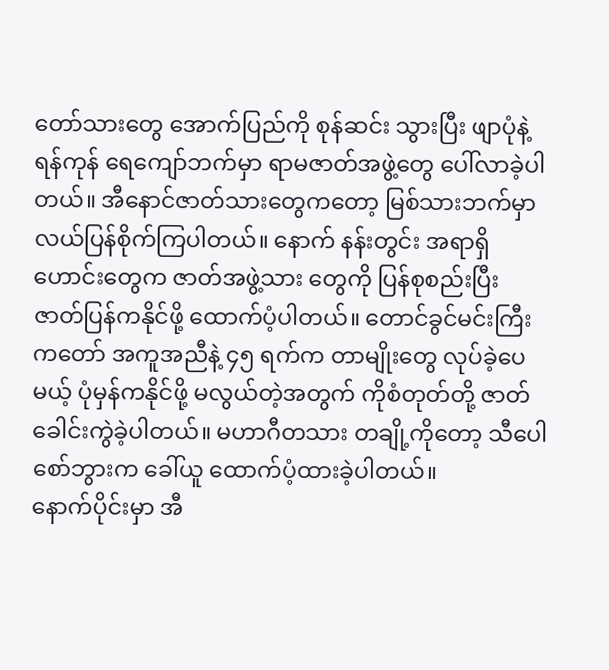တော်သားတွေ အောက်ပြည်ကို စုန်ဆင်း သွားပြီး ဖျာပုံနဲ့ ရန်ကုန် ရေကျော်ဘက်မှာ ရာမဇာတ်အဖွဲ့တွေ ပေါ်လာခဲ့ပါတယ်။ အီနောင်ဇာတ်သားတွေကတော့ မြစ်သားဘက်မှာ လယ်ပြန်စိုက်ကြပါတယ်။ နောက် နန်းတွင်း အရာရှိဟောင်းတွေက ဇာတ်အဖွဲ့သား တွေကို ပြန်စုစည်းပြီး ဇာတ်ပြန်ကနိုင်ဖို့ ထောက်ပံ့ပါတယ်။ တောင်ခွင်မင်းကြီး ကတော် အကူအညီနဲ့ ၄၅ ရက်က တာမျိုးတွေ လုပ်ခဲ့ပေမယ့် ပုံမှန်ကနိုင်ဖို့ မလွယ်တဲ့အတွက် ကိုစံတုတ်တို့ ဇာတ်ခေါင်းကွဲခဲ့ပါတယ်။ မဟာဂီတသား တချို့ကိုတော့ သီပေါစော်ဘွားက ခေါ်ယူ ထောက်ပံ့ထားခဲ့ပါတယ်။
နောက်ပိုင်းမှာ အီ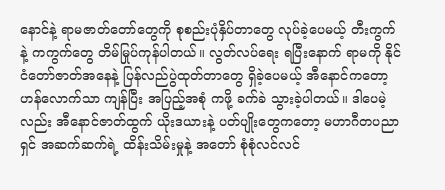နောင်နဲ့ ရာမဇာတ်တော်တွေကို စုစည်းပုံနှိပ်တာတွေ လုပ်ခဲ့ပေမယ့် တီးကွက်နဲ့ ကကွက်တွေ တိမ်မြုပ်ကုန်ပါတယ်။ လွတ်လပ်ရေး ရပြီးနောက် ရာမကို နိုင်ငံတော်ဇာတ်အနေနဲ့ ပြန်လည်ပွဲထုတ်တာတွေ ရှိခဲ့ပေမယ့် အီနောင်ကတော့ ဟန်လောက်သာ ကျန်ပြီး အပြည့်အစုံ ကဖို့ ခက်ခဲ သွားခဲ့ပါတယ်။ ဒါပေမဲ့လည်း အီနောင်ဇာတ်ထွက် ယိုးဒယားနဲ့ ပတ်ပျိုးတွေကတော့ မဟာဂီတပညာရှင် အဆက်ဆက်ရဲ့ ထိန်းသိမ်းမှုနဲ့ အတော် စုံစုံလင်လင်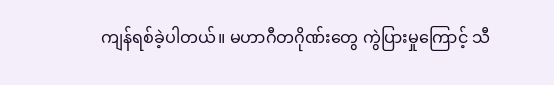ကျန်ရစ်ခဲ့ပါတယ်။ မဟာဂီတဂိုဏ်းတွေ ကွဲပြားမှုကြောင့် သီ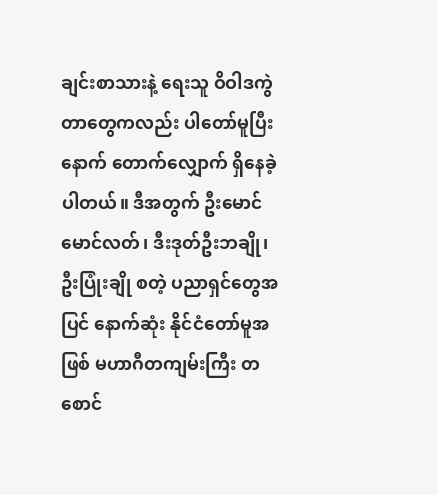ချင်းစာသားနဲ့ ရေးသူ ဝိဝါဒကွဲတာတွေကလည်း ပါတော်မူပြီးနောက် တောက်လျှောက် ရှိနေခဲ့ပါတယ်။ ဒီအတွက် ဦးမောင်မောင်လတ်၊ ဒီးဒုတ်ဦးဘချို၊ ဦးပြုံးချို စတဲ့ ပညာရှင်တွေအပြင် နောက်ဆုံး နိုင်ငံတော်မူအဖြစ် မဟာဂီတကျမ်းကြီး တစောင်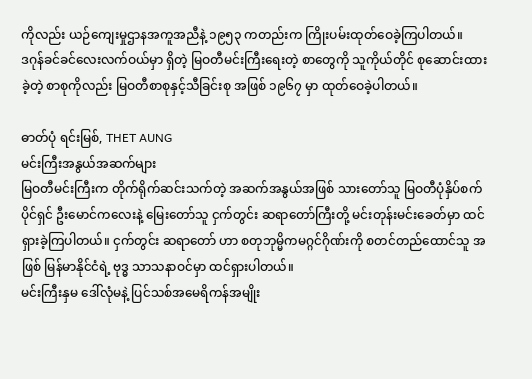ကိုလည်း ယဉ်ကျေးမှုဌာနအကူအညီနဲ့ ၁၉၅၃ ကတည်းက ကြိုးပမ်းထုတ်ဝေခဲ့ကြပါတယ်။
ဒဂုန်ခင်ခင်လေးလက်ဝယ်မှာ ရှိတဲ့ မြဝတီမင်းကြီးရေးတဲ့ စာတွေကို သူကိုယ်တိုင် စုဆောင်းထားခဲ့တဲ့ စာစုကိုလည်း မြဝတီစာစုနှင့်သီခြင်းစု အဖြစ် ၁၉၆၇ မှာ ထုတ်ဝေခဲ့ပါတယ်။

ဓာတ်ပုံ ရင်းမြစ်, THET AUNG
မင်းကြီးအနွယ်အဆက်များ
မြဝတီမင်းကြီးက တိုက်ရိုက်ဆင်းသက်တဲ့ အဆက်အနွယ်အဖြစ် သားတော်သူ မြဝတီပုံနှိပ်စက်ပိုင်ရှင် ဦးမောင်ကလေးနဲ့ မြေးတော်သူ ငှက်တွင်း ဆရာတော်ကြီးတို့ မင်းတုန်းမင်းခေတ်မှာ ထင်ရှားခဲ့ကြပါတယ်။ ငှက်တွင်း ဆရာတော် ဟာ စတုဘုမ္မိကမဂ္ဂင်ဂိုဏ်းကို စတင်တည်ထောင်သူ အဖြစ် မြန်မာနိုင်ငံရဲ့ ဗုဒ္ဓ သာသနာဝင်မှာ ထင်ရှားပါတယ်။
မင်းကြီးနှမ ဒေါ်လုံမနဲ့ ပြင်သစ်အမေရိကန်အမျိုး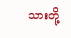သားတို့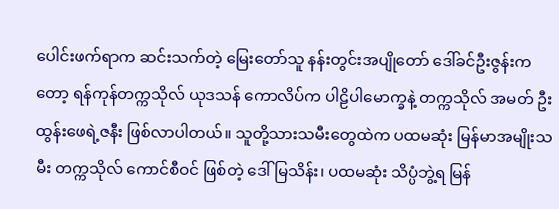ပေါင်းဖက်ရာက ဆင်းသက်တဲ့ မြေးတော်သူ နန်းတွင်းအပျိုတော် ဒေါ်ခင်ဦးဇွန်းကတော့ ရန်ကုန်တက္ကသိုလ် ယုဒသန် ကောလိပ်က ပါဠိပါမောက္ခနဲ့ တက္ကသိုလ် အမတ် ဦးထွန်းဖေရဲ့ဇနီး ဖြစ်လာပါတယ်။ သူတို့သားသမီးတွေထဲက ပထမဆုံး မြန်မာအမျိုးသမီး တက္ကသိုလ် ကောင်စီဝင် ဖြစ်တဲ့ ဒေါ်မြသိန်း၊ ပထမဆုံး သိပ္ပံဘွဲ့ရ မြန်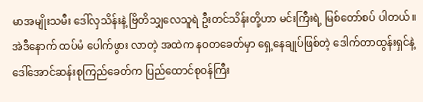မာအမျိုးသမီး ဒေါ်လှသိန်းနဲ့ ဗြိတိသျှလေသူရဲ ဦးတင်သိန်းတို့ဟာ မင်းကြီးရဲ့ မြစ်တော်စပ် ပါတယ်။ အဲဒီနောက် ထပ်မံ ပေါက်ဖွား လာတဲ့ အထဲက နဝတခေတ်မှာ ရှေ့နေချုပ်ဖြစ်တဲ့ ဒေါက်တာထွန်းရှင်နဲ့ ဒေါ်အောင်ဆန်းစုကြည်ခေတ်က ပြည်ထောင်စုဝန်ကြီး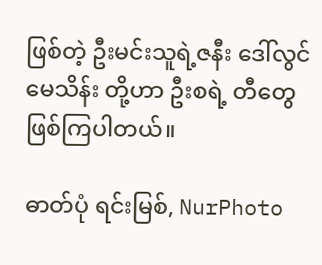ဖြစ်တဲ့ ဦးမင်းသူရဲ့ဇနီး ဒေါ်လွင်မေသိန်း တို့ဟာ ဦးစရဲ့ တီတွေ ဖြစ်ကြပါတယ်။

ဓာတ်ပုံ ရင်းမြစ်, NurPhoto